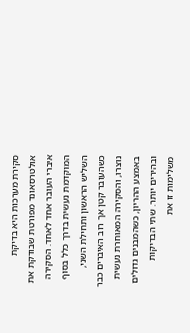סקירת מערכות היא בדיקת אולטרסאונד מפורטת שבודקת את איברי העובר אחד לאחד. הסקירה המוקדמת נעשית בדרך כלל בסוף השליש הראשון ותחילת השני, כשהעובר קטן אך רוב האיברים כבר נוצרו, והסקירה המאוחרת נעשית באמצע ההריון, כשהמבנים גדולים ובהירים יותר. שתי הבדיקות משלימות זו את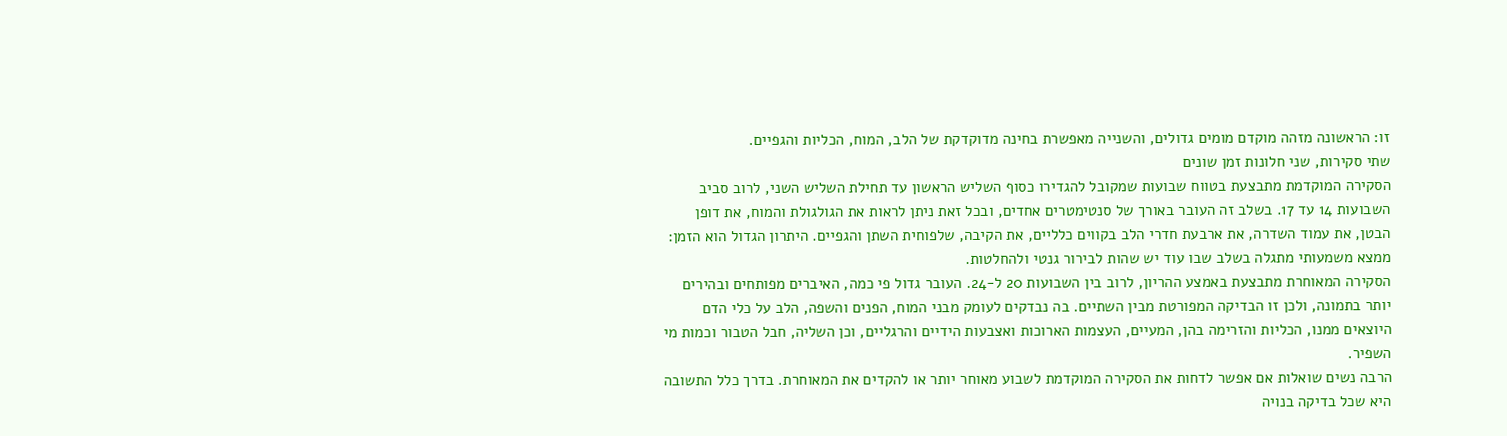זו: הראשונה מזהה מוקדם מומים גדולים, והשנייה מאפשרת בחינה מדוקדקת של הלב, המוח, הכליות והגפיים.
שתי סקירות, שני חלונות זמן שונים
הסקירה המוקדמת מתבצעת בטווח שבועות שמקובל להגדירו כסוף השליש הראשון עד תחילת השליש השני, לרוב סביב השבועות 14 עד 17. בשלב זה העובר באורך של סנטימטרים אחדים, ובכל זאת ניתן לראות את הגולגולת והמוח, את דופן הבטן, את עמוד השדרה, את ארבעת חדרי הלב בקווים כלליים, את הקיבה, שלפוחית השתן והגפיים. היתרון הגדול הוא הזמן: ממצא משמעותי מתגלה בשלב שבו עוד יש שהות לבירור גנטי ולהחלטות.
הסקירה המאוחרת מתבצעת באמצע ההריון, לרוב בין השבועות 20 ל-24. העובר גדול פי כמה, האיברים מפותחים ובהירים יותר בתמונה, ולכן זו הבדיקה המפורטת מבין השתיים. בה נבדקים לעומק מבני המוח, הפנים והשפה, הלב על כלי הדם היוצאים ממנו, הכליות והזרימה בהן, המעיים, העצמות הארוכות ואצבעות הידיים והרגליים, וכן השליה, חבל הטבור וכמות מי השפיר.
הרבה נשים שואלות אם אפשר לדחות את הסקירה המוקדמת לשבוע מאוחר יותר או להקדים את המאוחרת. בדרך כלל התשובה היא שכל בדיקה בנויה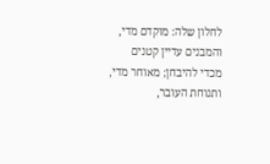לחלון שלה: מוקדם מדי, והמבנים עדיין קטנים מכדי להיבחן; מאוחר מדי, ותנוחת העובר,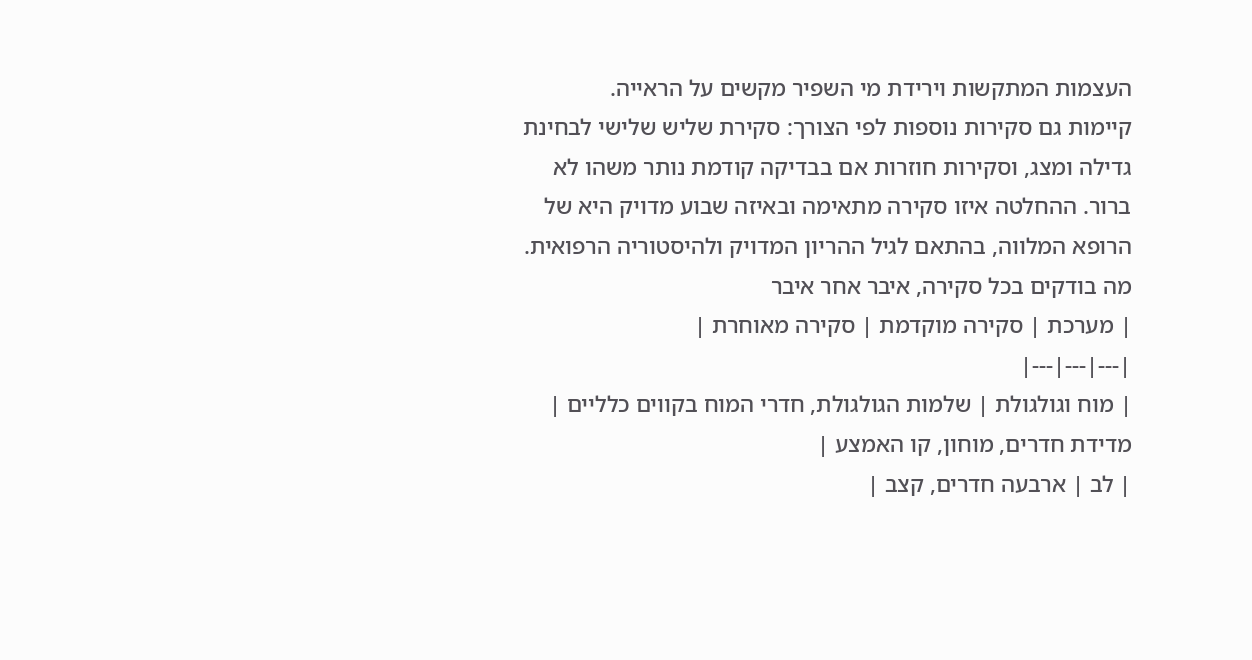העצמות המתקשות וירידת מי השפיר מקשים על הראייה.
קיימות גם סקירות נוספות לפי הצורך: סקירת שליש שלישי לבחינת גדילה ומצג, וסקירות חוזרות אם בבדיקה קודמת נותר משהו לא ברור. ההחלטה איזו סקירה מתאימה ובאיזה שבוע מדויק היא של הרופא המלווה, בהתאם לגיל ההריון המדויק ולהיסטוריה הרפואית.
מה בודקים בכל סקירה, איבר אחר איבר
| מערכת | סקירה מוקדמת | סקירה מאוחרת |
|---|---|---|
| מוח וגולגולת | שלמות הגולגולת, חדרי המוח בקווים כלליים | מדידת חדרים, מוחון, קו האמצע |
| לב | ארבעה חדרים, קצב |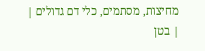מחיצות, מסתמים, כלי דם גדולים |
| בטן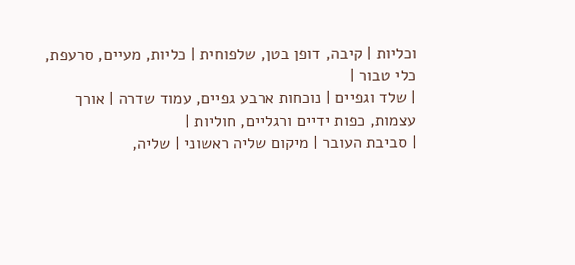וכליות | קיבה, דופן בטן, שלפוחית | כליות, מעיים, סרעפת, כלי טבור |
| שלד וגפיים | נוכחות ארבע גפיים, עמוד שדרה | אורך עצמות, כפות ידיים ורגליים, חוליות |
| סביבת העובר | מיקום שליה ראשוני | שליה,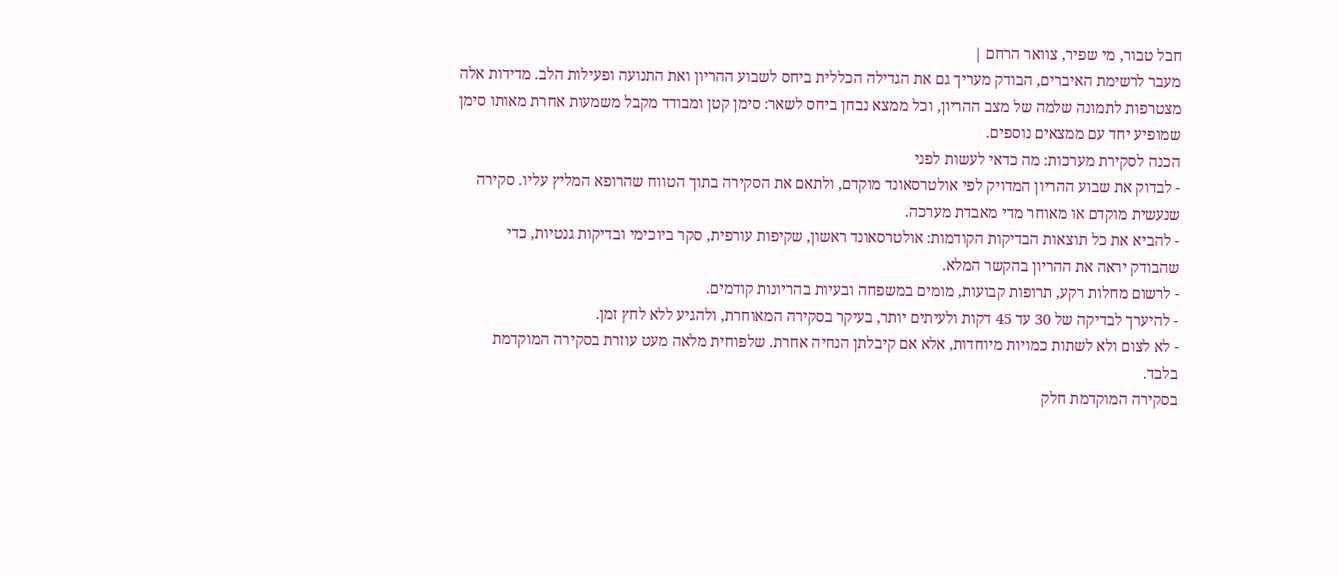חבל טבור, מי שפיר, צוואר הרחם |
מעבר לרשימת האיברים, הבודק מעריך גם את הגדילה הכללית ביחס לשבוע ההריון ואת התנועה ופעילות הלב. מדידות אלה מצטרפות לתמונה שלמה של מצב ההריון, וכל ממצא נבחן ביחס לשאר: סימן קטן ומבודד מקבל משמעות אחרת מאותו סימן שמופיע יחד עם ממצאים נוספים.
הכנה לסקירת מערכות: מה כדאי לעשות לפני
- לבדוק את שבוע ההריון המדויק לפי אולטרסאונד מוקדם, ולתאם את הסקירה בתוך הטווח שהרופא המליץ עליו. סקירה שנעשית מוקדם או מאוחר מדי מאבדת מערכה.
- להביא את כל תוצאות הבדיקות הקודמות: אולטרסאונד ראשון, שקיפות עורפית, סקר ביוכימי ובדיקות גנטיות, כדי שהבודק יראה את ההריון בהקשר המלא.
- לרשום מחלות רקע, תרופות קבועות, מומים במשפחה ובעיות בהריונות קודמים.
- להיערך לבדיקה של 30 עד 45 דקות ולעיתים יותר, בעיקר בסקירה המאוחרת, ולהגיע ללא לחץ זמן.
- לא לצום ולא לשתות כמויות מיוחדות, אלא אם קיבלתן הנחיה אחרת. שלפוחית מלאה מעט עוזרת בסקירה המוקדמת בלבד.
בסקירה המוקדמת חלק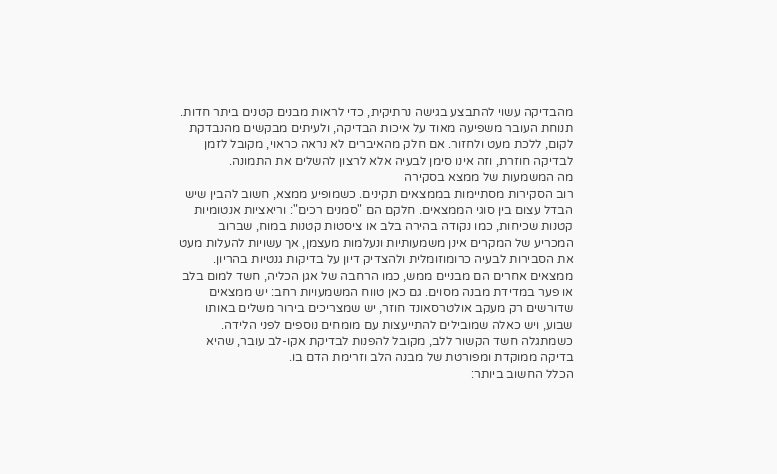מהבדיקה עשוי להתבצע בגישה נרתיקית, כדי לראות מבנים קטנים ביתר חדות. תנוחת העובר משפיעה מאוד על איכות הבדיקה, ולעיתים מבקשים מהנבדקת לקום, ללכת מעט ולחזור. אם חלק מהאיברים לא נראה כראוי, מקובל לזמן לבדיקה חוזרת, וזה אינו סימן לבעיה אלא לרצון להשלים את התמונה.
מה המשמעות של ממצא בסקירה
רוב הסקירות מסתיימות בממצאים תקינים. כשמופיע ממצא, חשוב להבין שיש הבדל עצום בין סוגי הממצאים. חלקם הם "סמנים רכים": וריאציות אנטומיות קטנות שכיחות, כמו נקודה בהירה בלב או ציסטות קטנות במוח, שברוב המכריע של המקרים אינן משמעותיות ונעלמות מעצמן, אך עשויות להעלות מעט את הסבירות לבעיה כרומוזומלית ולהצדיק דיון על בדיקות גנטיות בהריון.
ממצאים אחרים הם מבניים ממש, כמו הרחבה של אגן הכליה, חשד למום בלב או פער במדידת מבנה מסוים. גם כאן טווח המשמעויות רחב: יש ממצאים שדורשים רק מעקב אולטרסאונד חוזר, יש שמצריכים בירור משלים באותו שבוע, ויש כאלה שמובילים להתייעצות עם מומחים נוספים לפני הלידה. כשמתגלה חשד הקשור ללב, מקובל להפנות לבדיקת אקו-לב עובר, שהיא בדיקה ממוקדת ומפורטת של מבנה הלב וזרימת הדם בו.
הכלל החשוב ביותר: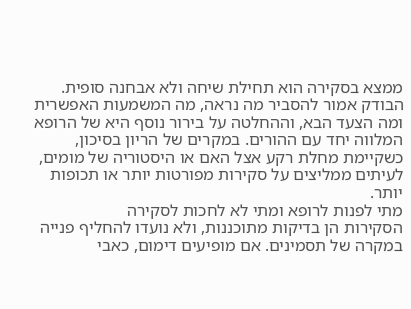ממצא בסקירה הוא תחילת שיחה ולא אבחנה סופית. הבודק אמור להסביר מה נראה, מה המשמעות האפשרית ומה הצעד הבא, וההחלטה על בירור נוסף היא של הרופא המלווה יחד עם ההורים. במקרים של הריון בסיכון, כשקיימת מחלת רקע אצל האם או היסטוריה של מומים, לעיתים ממליצים על סקירות מפורטות יותר או תכופות יותר.
מתי לפנות לרופא ומתי לא לחכות לסקירה
הסקירות הן בדיקות מתוכננות, ולא נועדו להחליף פנייה במקרה של תסמינים. אם מופיעים דימום, כאבי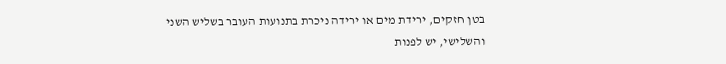בטן חזקים, ירידת מים או ירידה ניכרת בתנועות העובר בשליש השני והשלישי, יש לפנות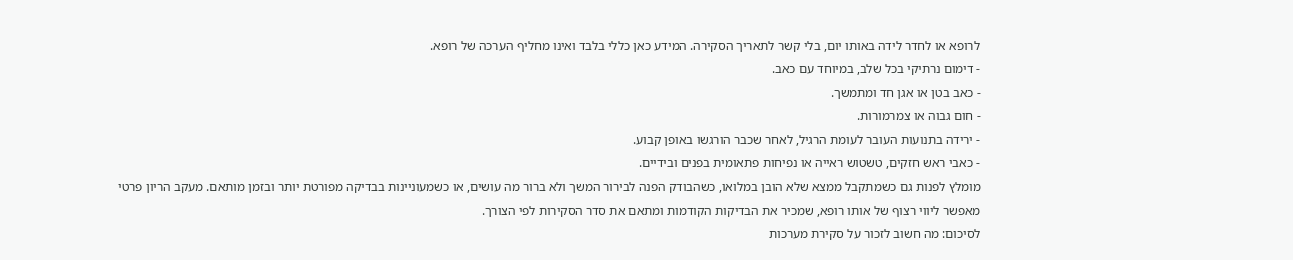לרופא או לחדר לידה באותו יום, בלי קשר לתאריך הסקירה. המידע כאן כללי בלבד ואינו מחליף הערכה של רופא.
- דימום נרתיקי בכל שלב, במיוחד עם כאב.
- כאב בטן או אגן חד ומתמשך.
- חום גבוה או צמרמורות.
- ירידה בתנועות העובר לעומת הרגיל, לאחר שכבר הורגשו באופן קבוע.
- כאבי ראש חזקים, טשטוש ראייה או נפיחות פתאומית בפנים ובידיים.
מומלץ לפנות גם כשמתקבל ממצא שלא הובן במלואו, כשהבודק הפנה לבירור המשך ולא ברור מה עושים, או כשמעוניינות בבדיקה מפורטת יותר ובזמן מותאם. מעקב הריון פרטי מאפשר ליווי רצוף של אותו רופא, שמכיר את הבדיקות הקודמות ומתאם את סדר הסקירות לפי הצורך.
לסיכום: מה חשוב לזכור על סקירת מערכות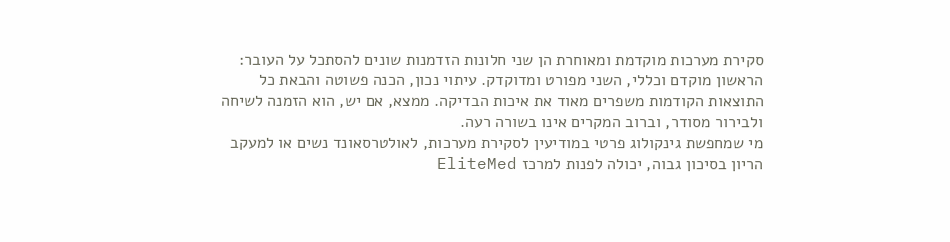סקירת מערכות מוקדמת ומאוחרת הן שני חלונות הזדמנות שונים להסתכל על העובר: הראשון מוקדם וכללי, השני מפורט ומדוקדק. עיתוי נכון, הכנה פשוטה והבאת כל התוצאות הקודמות משפרים מאוד את איכות הבדיקה. ממצא, אם יש, הוא הזמנה לשיחה ולבירור מסודר, וברוב המקרים אינו בשורה רעה.
מי שמחפשת גינקולוג פרטי במודיעין לסקירת מערכות, לאולטרסאונד נשים או למעקב הריון בסיכון גבוה, יכולה לפנות למרכז EliteMed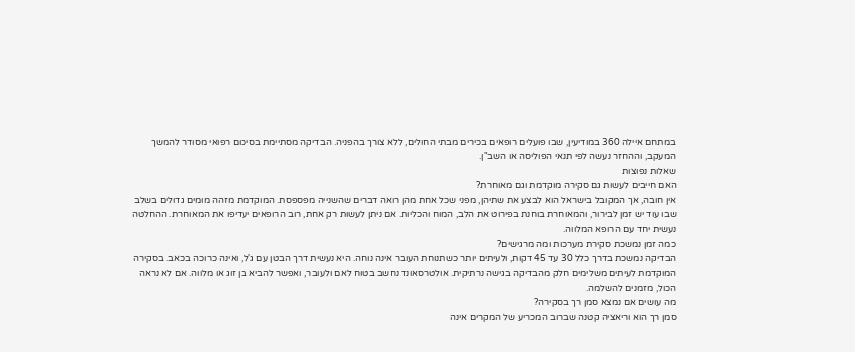במתחם איילה 360 במודיעין, שבו פועלים רופאים בכירים מבתי החולים, ללא צורך בהפניה. הבדיקה מסתיימת בסיכום רפואי מסודר להמשך המעקב, וההחזר נעשה לפי תנאי הפוליסה או השב"ן.
שאלות נפוצות
האם חייבים לעשות גם סקירה מוקדמת וגם מאוחרת?
אין חובה, אך המקובל בישראל הוא לבצע את שתיהן, מפני שכל אחת מהן רואה דברים שהשנייה מפספסת. המוקדמת מזהה מומים גדולים בשלב שבו עוד יש זמן לבירור, והמאוחרת בוחנת בפירוט את הלב, המוח והכליות. אם ניתן לעשות רק אחת, רוב הרופאים יעדיפו את המאוחרת. ההחלטה נעשית יחד עם הרופא המלווה.
כמה זמן נמשכת סקירת מערכות ומה מרגישים?
הבדיקה נמשכת בדרך כלל 30 עד 45 דקות, ולעיתים יותר כשתנוחת העובר אינה נוחה. היא נעשית דרך הבטן עם ג'ל, ואינה כרוכה בכאב. בסקירה המוקדמת לעיתים משלימים חלק מהבדיקה בגישה נרתיקית. אולטרסאונד נחשב בטוח לאם ולעובר, ואפשר להביא בן זוג או מלווה. אם לא נראה הכול, מזמנים להשלמה.
מה עושים אם נמצא סמן רך בסקירה?
סמן רך הוא וריאציה קטנה שברוב המכריע של המקרים אינה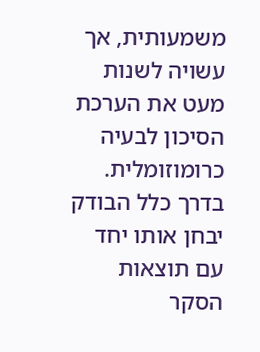משמעותית, אך עשויה לשנות מעט את הערכת הסיכון לבעיה כרומוזומלית. בדרך כלל הבודק יבחן אותו יחד עם תוצאות הסקר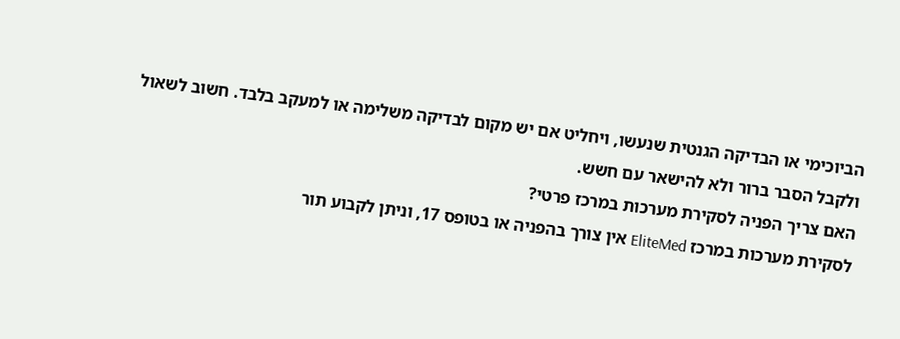הביוכימי או הבדיקה הגנטית שנעשו, ויחליט אם יש מקום לבדיקה משלימה או למעקב בלבד. חשוב לשאול ולקבל הסבר ברור ולא להישאר עם חשש.
האם צריך הפניה לסקירת מערכות במרכז פרטי?
לסקירת מערכות במרכז EliteMed אין צורך בהפניה או בטופס 17, וניתן לקבוע תור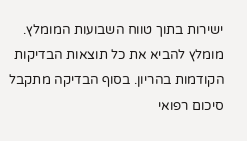ישירות בתוך טווח השבועות המומלץ. מומלץ להביא את כל תוצאות הבדיקות הקודמות בהריון. בסוף הבדיקה מתקבל סיכום רפואי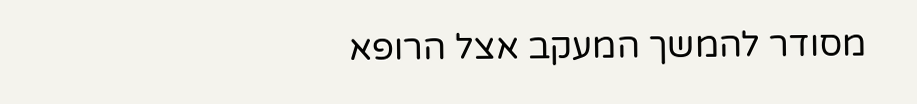מסודר להמשך המעקב אצל הרופא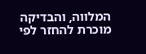המלווה, והבדיקה מוכרת להחזר לפי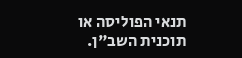תנאי הפוליסה או תוכנית השב"ן.